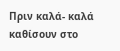Πριν καλά- καλά καθίσουν στο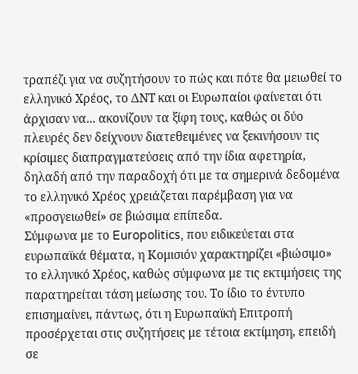τραπέζι για να συζητήσουν το πώς και πότε θα μειωθεί το ελληνικό Χρέος, το ΔΝΤ και οι Ευρωπαίοι φαίνεται ότι άρχισαν να... ακονίζουν τα ξίφη τους, καθώς οι δύο πλευρές δεν δείχνουν διατεθειμένες να ξεκινήσουν τις κρίσιμες διαπραγματεύσεις από την ίδια αφετηρία, δηλαδή από την παραδοχή ότι με τα σημερινά δεδομένα το ελληνικό Χρέος χρειάζεται παρέμβαση για να «προσγειωθεί» σε βιώσιμα επίπεδα.
Σύμφωνα με το Europolitics, που ειδικεύεται στα ευρωπαϊκά θέματα, η Κομισιόν χαρακτηρίζει «βιώσιμο» το ελληνικό Χρέος, καθώς σύμφωνα με τις εκτιμήσεις της παρατηρείται τάση μείωσης του. Το ίδιο το έντυπο επισημαίνει, πάντως, ότι η Ευρωπαϊκή Επιτροπή προσέρχεται στις συζητήσεις με τέτοια εκτίμηση, επειδή σε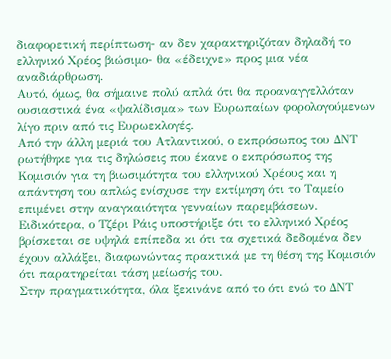διαφορετική περίπτωση- αν δεν χαρακτηριζόταν δηλαδή το ελληνικό Χρέος βιώσιμο- θα «έδειχνε» προς μια νέα αναδιάρθρωση.
Αυτό, όμως, θα σήμαινε πολύ απλά ότι θα προαναγγελλόταν ουσιαστικά ένα «ψαλίδισμα» των Ευρωπαίων φορολογούμενων λίγο πριν από τις Ευρωεκλογές.
Από την άλλη μεριά του Ατλαντικού, ο εκπρόσωπος του ΔΝΤ ρωτήθηκε για τις δηλώσεις που έκανε ο εκπρόσωπος της Κομισιόν για τη βιωσιμότητα του ελληνικού Χρέους και η απάντηση του απλώς ενίσχυσε την εκτίμηση ότι το Ταμείο επιμένει στην αναγκαιότητα γενναίων παρεμβάσεων. Ειδικότερα, ο Τζέρι Ράις υποστήριξε ότι το ελληνικό Χρέος βρίσκεται σε υψηλά επίπεδα κι ότι τα σχετικά δεδομένα δεν έχουν αλλάξει, διαφωνώντας πρακτικά με τη θέση της Κομισιόν ότι παρατηρείται τάση μείωσής του.
Στην πραγματικότητα, όλα ξεκινάνε από το ότι ενώ το ΔΝΤ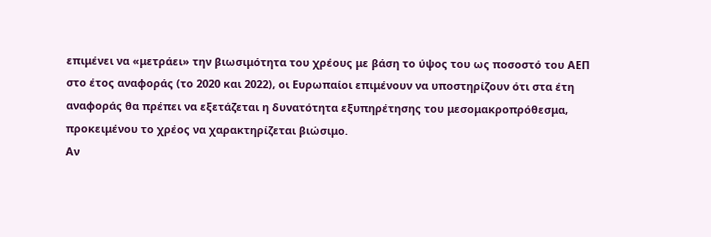επιμένει να «μετράει» την βιωσιμότητα του χρέους με βάση το ύψος του ως ποσοστό του ΑΕΠ στο έτος αναφοράς (το 2020 και 2022), οι Ευρωπαίοι επιμένουν να υποστηρίζουν ότι στα έτη αναφοράς θα πρέπει να εξετάζεται η δυνατότητα εξυπηρέτησης του μεσομακροπρόθεσμα, προκειμένου το χρέος να χαρακτηρίζεται βιώσιμο.
Αν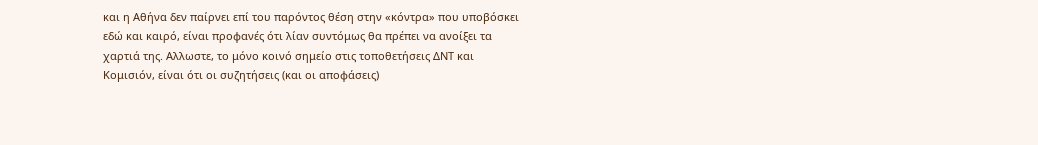και η Αθήνα δεν παίρνει επί του παρόντος θέση στην «κόντρα» που υποβόσκει εδώ και καιρό, είναι προφανές ότι λίαν συντόμως θα πρέπει να ανοίξει τα χαρτιά της. Αλλωστε, το μόνο κοινό σημείο στις τοποθετήσεις ΔΝΤ και Κομισιόν, είναι ότι οι συζητήσεις (και οι αποφάσεις)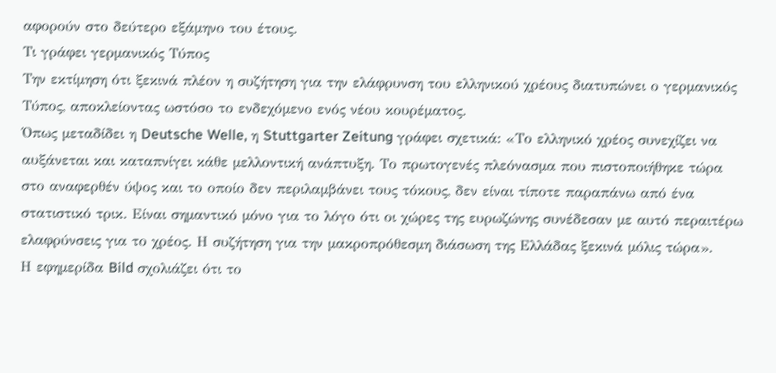αφορούν στο δεύτερο εξάμηνο του έτους.
Τι γράφει γερμανικός Τύπος
Την εκτίμηση ότι ξεκινά πλέον η συζήτηση για την ελάφρυνση του ελληνικού χρέους διατυπώνει ο γερμανικός Τύπος, αποκλείοντας ωστόσο το ενδεχόμενο ενός νέου κουρέματος.
Όπως μεταδίδει η Deutsche Welle, η Stuttgarter Zeitung γράφει σχετικά: «Το ελληνικό χρέος συνεχίζει να αυξάνεται και καταπνίγει κάθε μελλοντική ανάπτυξη. Το πρωτογενές πλεόνασμα που πιστοποιήθηκε τώρα στο αναφερθέν ύψος και το οποίο δεν περιλαμβάνει τους τόκους, δεν είναι τίποτε παραπάνω από ένα στατιστικό τρικ. Είναι σημαντικό μόνο για το λόγο ότι οι χώρες της ευρωζώνης συνέδεσαν με αυτό περαιτέρω ελαφρύνσεις για το χρέος. Η συζήτηση για την μακροπρόθεσμη διάσωση της Ελλάδας ξεκινά μόλις τώρα».
Η εφημερίδα Bild σχολιάζει ότι το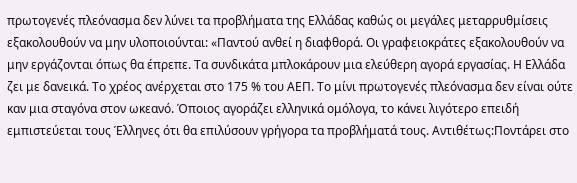πρωτογενές πλεόνασμα δεν λύνει τα προβλήματα της Ελλάδας καθώς οι μεγάλες μεταρρυθμίσεις εξακολουθούν να μην υλοποιούνται: «Παντού ανθεί η διαφθορά. Οι γραφειοκράτες εξακολουθούν να μην εργάζονται όπως θα έπρεπε. Τα συνδικάτα μπλοκάρουν μια ελεύθερη αγορά εργασίας. Η Ελλάδα ζει με δανεικά. Το χρέος ανέρχεται στο 175 % του ΑΕΠ. Το μίνι πρωτογενές πλεόνασμα δεν είναι ούτε καν μια σταγόνα στον ωκεανό. Όποιος αγοράζει ελληνικά ομόλογα, το κάνει λιγότερο επειδή εμπιστεύεται τους Έλληνες ότι θα επιλύσουν γρήγορα τα προβλήματά τους. Αντιθέτως:Ποντάρει στο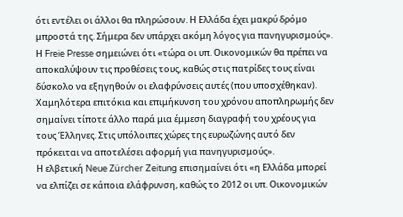ότι εντέλει οι άλλοι θα πληρώσουν. Η Ελλάδα έχει μακρύ δρόμο μπροστά της. Σήμερα δεν υπάρχει ακόμη λόγος για πανηγυρισμούς».
Η Freie Presse σημειώνει ότι «τώρα οι υπ. Οικονομικών θα πρέπει να αποκαλύψουν τις προθέσεις τους, καθώς στις πατρίδες τους είναι δύσκολο να εξηγηθούν οι ελαφρύνσεις αυτές (που υποσχέθηκαν). Χαμηλότερα επιτόκια και επιμήκυνση του χρόνου αποπληρωμής δεν σημαίνει τίποτε άλλο παρά μια έμμεση διαγραφή του χρέους για τους Έλληνες. Στις υπόλοιπες χώρες της ευρωζώνης αυτό δεν πρόκειται να αποτελέσει αφορμή για πανηγυρισμούς».
Η ελβετική Neue Zürcher Zeitung επισημαίνει ότι «η Ελλάδα μπορεί να ελπίζει σε κάποια ελάφρυνση, καθώς το 2012 οι υπ. Οικονομικών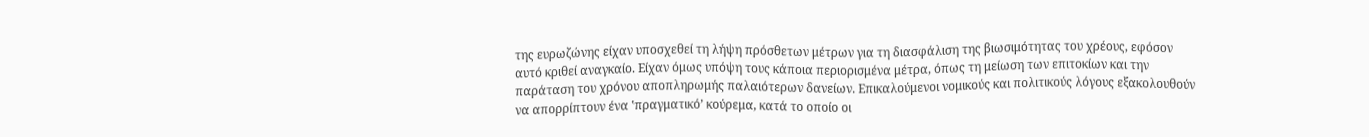της ευρωζώνης είχαν υποσχεθεί τη λήψη πρόσθετων μέτρων για τη διασφάλιση της βιωσιμότητας του χρέους, εφόσον αυτό κριθεί αναγκαίο. Είχαν όμως υπόψη τους κάποια περιορισμένα μέτρα, όπως τη μείωση των επιτοκίων και την παράταση του χρόνου αποπληρωμής παλαιότερων δανείων. Επικαλούμενοι νομικούς και πολιτικούς λόγους εξακολουθούν να απορρίπτουν ένα ʽπραγματικόʼ κούρεμα, κατά το οποίο οι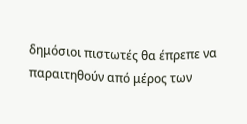δημόσιοι πιστωτές θα έπρεπε να παραιτηθούν από μέρος των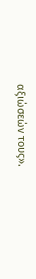αξιώσεών τους».